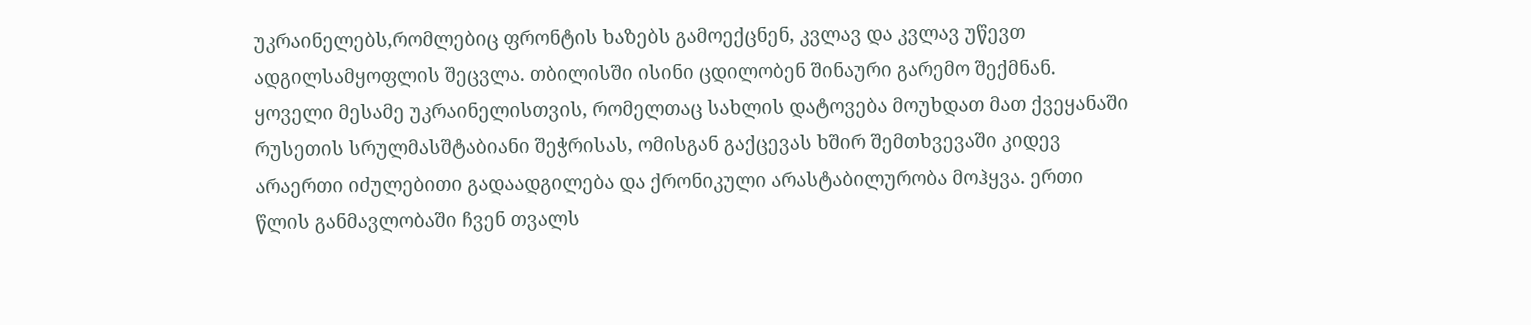უკრაინელებს,რომლებიც ფრონტის ხაზებს გამოექცნენ, კვლავ და კვლავ უწევთ ადგილსამყოფლის შეცვლა. თბილისში ისინი ცდილობენ შინაური გარემო შექმნან.
ყოველი მესამე უკრაინელისთვის, რომელთაც სახლის დატოვება მოუხდათ მათ ქვეყანაში რუსეთის სრულმასშტაბიანი შეჭრისას, ომისგან გაქცევას ხშირ შემთხვევაში კიდევ არაერთი იძულებითი გადაადგილება და ქრონიკული არასტაბილურობა მოჰყვა. ერთი წლის განმავლობაში ჩვენ თვალს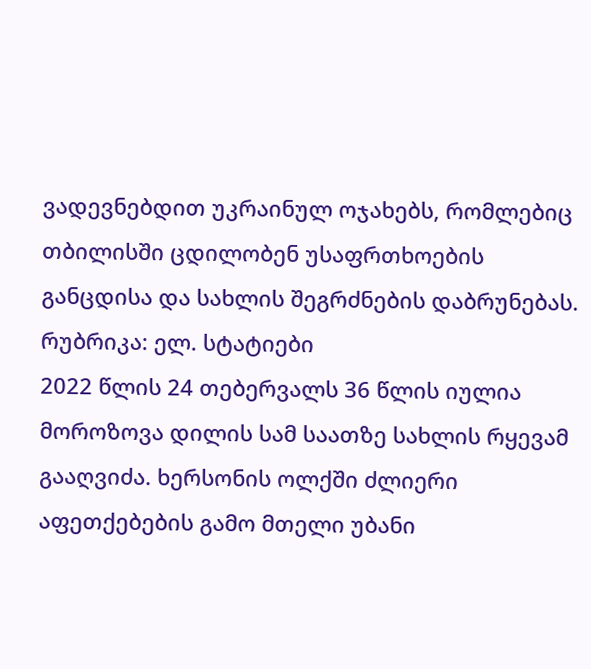ვადევნებდით უკრაინულ ოჯახებს, რომლებიც თბილისში ცდილობენ უსაფრთხოების განცდისა და სახლის შეგრძნების დაბრუნებას.
რუბრიკა: ელ. სტატიები
2022 წლის 24 თებერვალს 36 წლის იულია მოროზოვა დილის სამ საათზე სახლის რყევამ გააღვიძა. ხერსონის ოლქში ძლიერი აფეთქებების გამო მთელი უბანი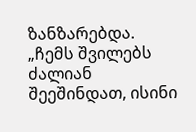ზანზარებდა.
„ჩემს შვილებს ძალიან შეეშინდათ, ისინი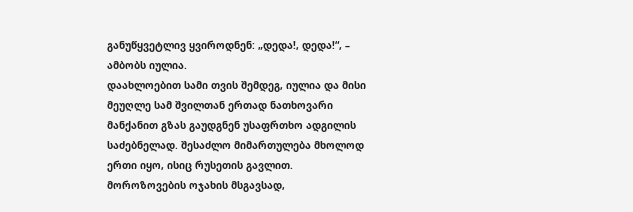განუწყვეტლივ ყვიროდნენ: „დედა!, დედა!“, – ამბობს იულია.
დაახლოებით სამი თვის შემდეგ, იულია და მისი მეუღლე სამ შვილთან ერთად ნათხოვარი მანქანით გზას გაუდგნენ უსაფრთხო ადგილის საძებნელად. შესაძლო მიმართულება მხოლოდ ერთი იყო, ისიც რუსეთის გავლით.
მოროზოვების ოჯახის მსგავსად,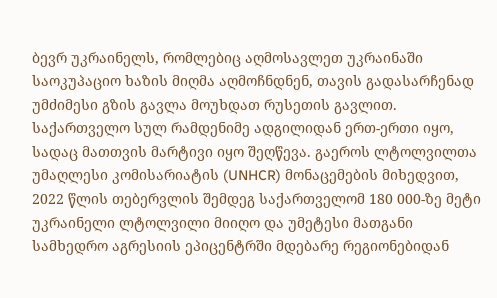ბევრ უკრაინელს, რომლებიც აღმოსავლეთ უკრაინაში საოკუპაციო ხაზის მიღმა აღმოჩნდნენ, თავის გადასარჩენად უმძიმესი გზის გავლა მოუხდათ რუსეთის გავლით. საქართველო სულ რამდენიმე ადგილიდან ერთ-ერთი იყო, სადაც მათთვის მარტივი იყო შეღწევა. გაეროს ლტოლვილთა უმაღლესი კომისარიატის (UNHCR) მონაცემების მიხედვით, 2022 წლის თებერვლის შემდეგ საქართველომ 180 000-ზე მეტი უკრაინელი ლტოლვილი მიიღო და უმეტესი მათგანი სამხედრო აგრესიის ეპიცენტრში მდებარე რეგიონებიდან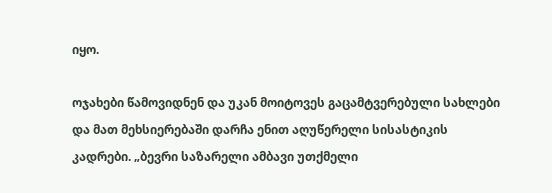იყო.

ოჯახები წამოვიდნენ და უკან მოიტოვეს გაცამტვერებული სახლები და მათ მეხსიერებაში დარჩა ენით აღუწერელი სისასტიკის კადრები. „ბევრი საზარელი ამბავი უთქმელი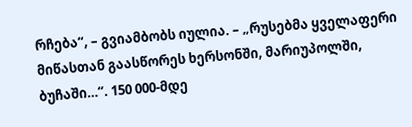რჩება“, – გვიამბობს იულია. – „რუსებმა ყველაფერი მიწასთან გაასწორეს ხერსონში, მარიუპოლში, ბუჩაში…“. 150 000-მდე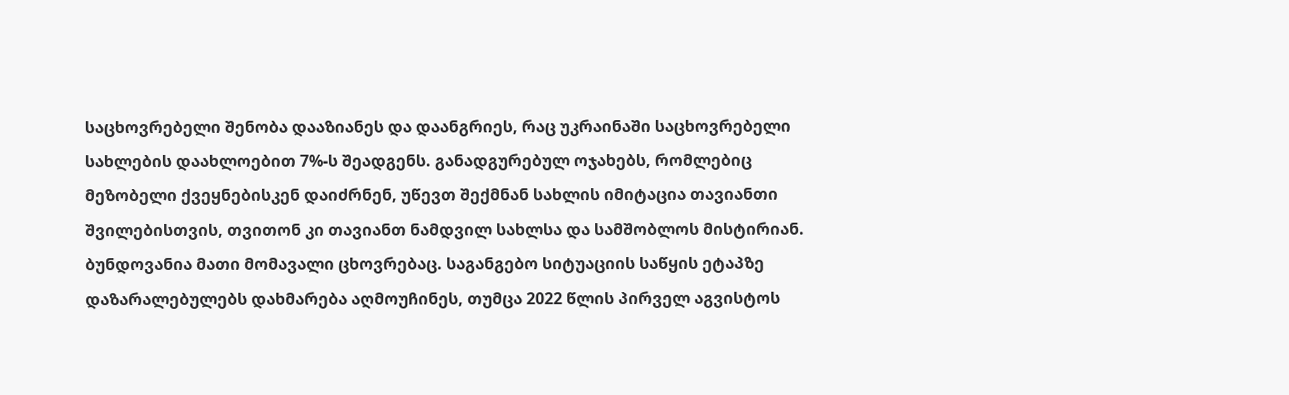საცხოვრებელი შენობა დააზიანეს და დაანგრიეს, რაც უკრაინაში საცხოვრებელი სახლების დაახლოებით 7%-ს შეადგენს. განადგურებულ ოჯახებს, რომლებიც მეზობელი ქვეყნებისკენ დაიძრნენ, უწევთ შექმნან სახლის იმიტაცია თავიანთი შვილებისთვის, თვითონ კი თავიანთ ნამდვილ სახლსა და სამშობლოს მისტირიან.
ბუნდოვანია მათი მომავალი ცხოვრებაც. საგანგებო სიტუაციის საწყის ეტაპზე დაზარალებულებს დახმარება აღმოუჩინეს, თუმცა 2022 წლის პირველ აგვისტოს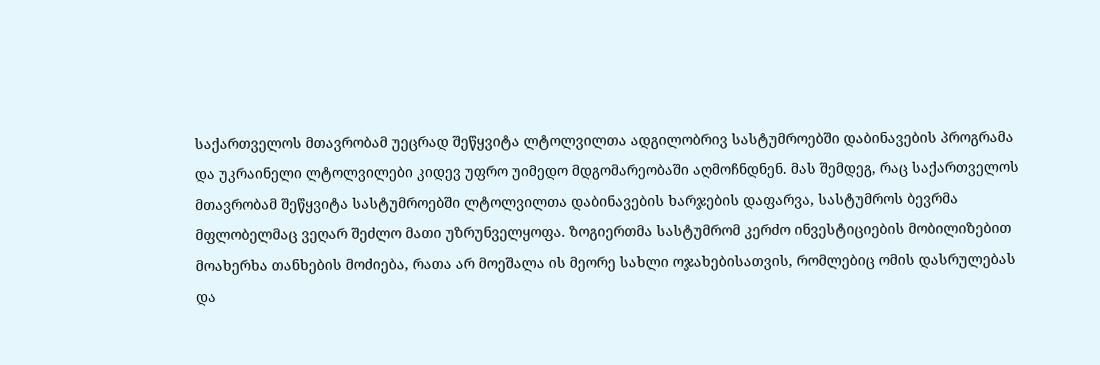საქართველოს მთავრობამ უეცრად შეწყვიტა ლტოლვილთა ადგილობრივ სასტუმროებში დაბინავების პროგრამა და უკრაინელი ლტოლვილები კიდევ უფრო უიმედო მდგომარეობაში აღმოჩნდნენ. მას შემდეგ, რაც საქართველოს მთავრობამ შეწყვიტა სასტუმროებში ლტოლვილთა დაბინავების ხარჯების დაფარვა, სასტუმროს ბევრმა მფლობელმაც ვეღარ შეძლო მათი უზრუნველყოფა. ზოგიერთმა სასტუმრომ კერძო ინვესტიციების მობილიზებით მოახერხა თანხების მოძიება, რათა არ მოეშალა ის მეორე სახლი ოჯახებისათვის, რომლებიც ომის დასრულებას და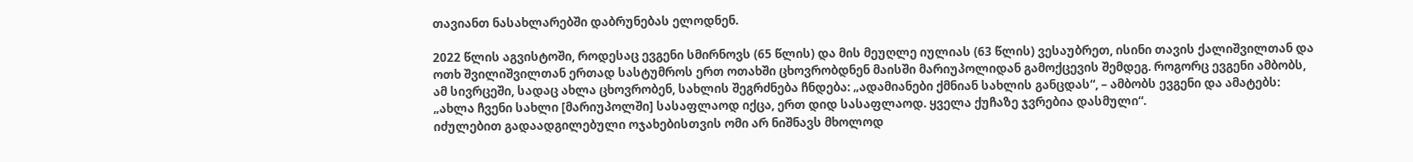თავიანთ ნასახლარებში დაბრუნებას ელოდნენ.

2022 წლის აგვისტოში, როდესაც ევგენი სმირნოვს (65 წლის) და მის მეუღლე იულიას (63 წლის) ვესაუბრეთ, ისინი თავის ქალიშვილთან და ოთხ შვილიშვილთან ერთად სასტუმროს ერთ ოთახში ცხოვრობდნენ მაისში მარიუპოლიდან გამოქცევის შემდეგ. როგორც ევგენი ამბობს, ამ სივრცეში, სადაც ახლა ცხოვრობენ, სახლის შეგრძნება ჩნდება: „ადამიანები ქმნიან სახლის განცდას“, – ამბობს ევგენი და ამატებს: „ახლა ჩვენი სახლი [მარიუპოლში] სასაფლაოდ იქცა, ერთ დიდ სასაფლაოდ. ყველა ქუჩაზე ჯვრებია დასმული“.
იძულებით გადაადგილებული ოჯახებისთვის ომი არ ნიშნავს მხოლოდ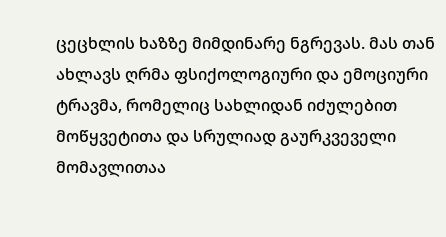ცეცხლის ხაზზე მიმდინარე ნგრევას. მას თან ახლავს ღრმა ფსიქოლოგიური და ემოციური ტრავმა, რომელიც სახლიდან იძულებით მოწყვეტითა და სრულიად გაურკვეველი მომავლითაა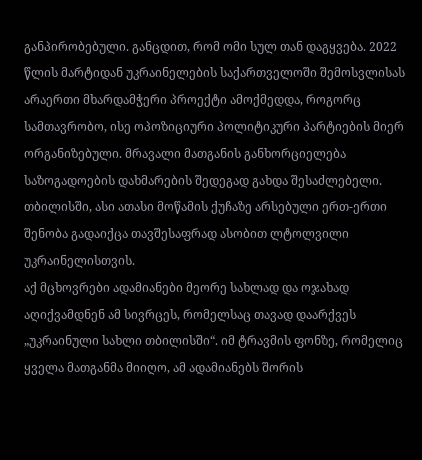განპირობებული. განცდით, რომ ომი სულ თან დაგყვება. 2022 წლის მარტიდან უკრაინელების საქართველოში შემოსვლისას არაერთი მხარდამჭერი პროექტი ამოქმედდა, როგორც სამთავრობო, ისე ოპოზიციური პოლიტიკური პარტიების მიერ ორგანიზებული. მრავალი მათგანის განხორციელება საზოგადოების დახმარების შედეგად გახდა შესაძლებელი. თბილისში, ასი ათასი მოწამის ქუჩაზე არსებული ერთ-ერთი შენობა გადაიქცა თავშესაფრად ასობით ლტოლვილი უკრაინელისთვის.
აქ მცხოვრები ადამიანები მეორე სახლად და ოჯახად აღიქვამდნენ ამ სივრცეს, რომელსაც თავად დაარქვეს „უკრაინული სახლი თბილისში“. იმ ტრავმის ფონზე, რომელიც ყველა მათგანმა მიიღო, ამ ადამიანებს შორის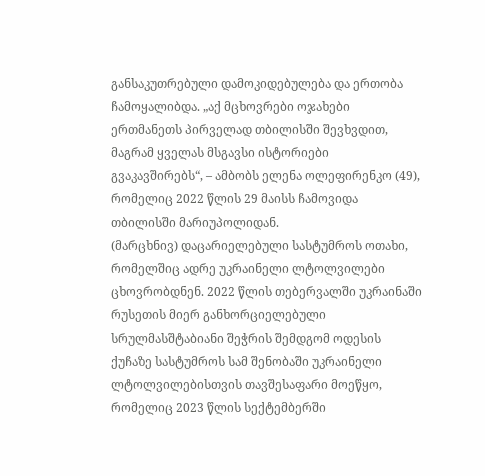განსაკუთრებული დამოკიდებულება და ერთობა ჩამოყალიბდა. „აქ მცხოვრები ოჯახები ერთმანეთს პირველად თბილისში შევხვდით, მაგრამ ყველას მსგავსი ისტორიები გვაკავშირებს“, – ამბობს ელენა ოლეფირენკო (49), რომელიც 2022 წლის 29 მაისს ჩამოვიდა თბილისში მარიუპოლიდან.
(მარცხნივ) დაცარიელებული სასტუმროს ოთახი, რომელშიც ადრე უკრაინელი ლტოლვილები ცხოვრობდნენ. 2022 წლის თებერვალში უკრაინაში რუსეთის მიერ განხორციელებული სრულმასშტაბიანი შეჭრის შემდგომ ოდესის ქუჩაზე სასტუმროს სამ შენობაში უკრაინელი ლტოლვილებისთვის თავშესაფარი მოეწყო, რომელიც 2023 წლის სექტემბერში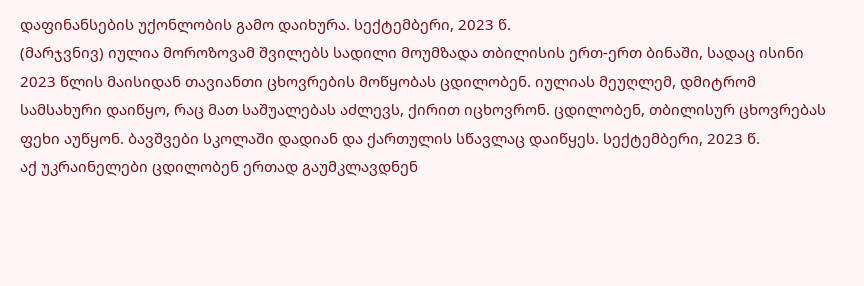დაფინანსების უქონლობის გამო დაიხურა. სექტემბერი, 2023 წ.
(მარჯვნივ) იულია მოროზოვამ შვილებს სადილი მოუმზადა თბილისის ერთ-ერთ ბინაში, სადაც ისინი 2023 წლის მაისიდან თავიანთი ცხოვრების მოწყობას ცდილობენ. იულიას მეუღლემ, დმიტრომ სამსახური დაიწყო, რაც მათ საშუალებას აძლევს, ქირით იცხოვრონ. ცდილობენ, თბილისურ ცხოვრებას ფეხი აუწყონ. ბავშვები სკოლაში დადიან და ქართულის სწავლაც დაიწყეს. სექტემბერი, 2023 წ.
აქ უკრაინელები ცდილობენ ერთად გაუმკლავდნენ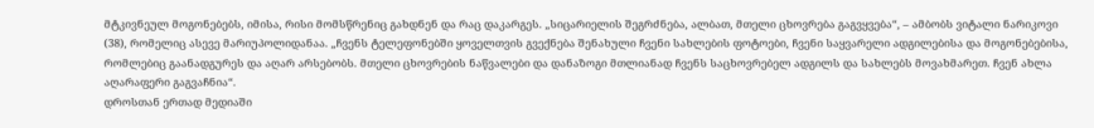მტკივნეულ მოგონებებს, იმისა, რისი მომსწრენიც გახდნენ და რაც დაკარგეს. „სიცარიელის შეგრძნება, ალბათ, მთელი ცხოვრება გაგვყვება“, – ამბობს ვიტალი ნარიკოვი (38), რომელიც ასევე მარიუპოლიდანაა. „ჩვენს ტელეფონებში ყოველთვის გვექნება შენახული ჩვენი სახლების ფოტოები, ჩვენი საყვარელი ადგილებისა და მოგონებებისა, რომლებიც გაანადგურეს და აღარ არსებობს. მთელი ცხოვრების ნაწვალები და დანაზოგი მთლიანად ჩვენს საცხოვრებელ ადგილს და სახლებს მოვახმარეთ. ჩვენ ახლა აღარაფერი გაგვაჩნია“.
დროსთან ერთად მედიაში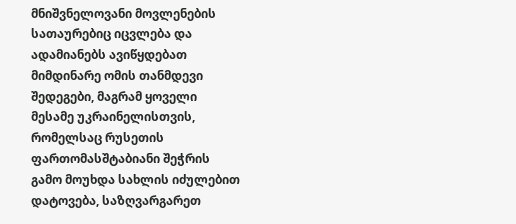მნიშვნელოვანი მოვლენების სათაურებიც იცვლება და ადამიანებს ავიწყდებათ მიმდინარე ომის თანმდევი შედეგები, მაგრამ ყოველი მესამე უკრაინელისთვის, რომელსაც რუსეთის ფართომასშტაბიანი შეჭრის გამო მოუხდა სახლის იძულებით დატოვება, საზღვარგარეთ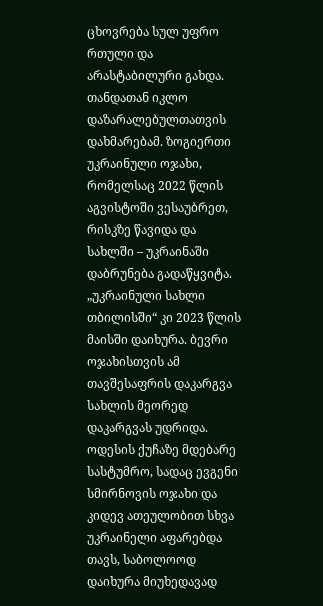ცხოვრება სულ უფრო რთული და არასტაბილური გახდა. თანდათან იკლო დაზარალებულთათვის დახმარებამ. ზოგიერთი უკრაინული ოჯახი, რომელსაც 2022 წლის აგვისტოში ვესაუბრეთ, რისკზე წავიდა და სახლში – უკრაინაში დაბრუნება გადაწყვიტა. „უკრაინული სახლი თბილისში“ კი 2023 წლის მაისში დაიხურა. ბევრი ოჯახისთვის ამ თავშესაფრის დაკარგვა სახლის მეორედ დაკარგვას უდრიდა. ოდესის ქუჩაზე მდებარე სასტუმრო, სადაც ევგენი სმირნოვის ოჯახი და კიდევ ათეულობით სხვა უკრაინელი აფარებდა თავს, საბოლოოდ დაიხურა მიუხედავად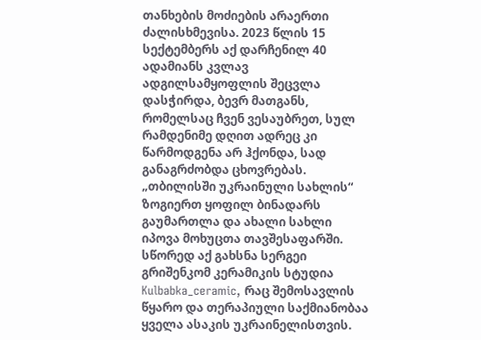თანხების მოძიების არაერთი ძალისხმევისა. 2023 წლის 15 სექტემბერს აქ დარჩენილ 40 ადამიანს კვლავ ადგილსამყოფლის შეცვლა დასჭირდა, ბევრ მათგანს, რომელსაც ჩვენ ვესაუბრეთ, სულ რამდენიმე დღით ადრეც კი წარმოდგენა არ ჰქონდა, სად განაგრძობდა ცხოვრებას.
„თბილისში უკრაინული სახლის“ ზოგიერთ ყოფილ ბინადარს გაუმართლა და ახალი სახლი იპოვა მოხუცთა თავშესაფარში. სწორედ აქ გახსნა სერგეი გრიშენკომ კერამიკის სტუდია Kulbabka_ceramic, რაც შემოსავლის წყარო და თერაპიული საქმიანობაა ყველა ასაკის უკრაინელისთვის.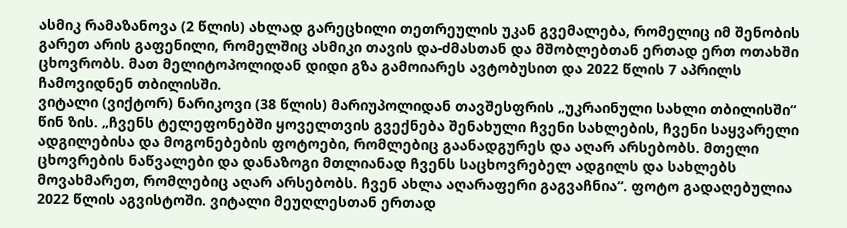ასმიკ რამაზანოვა (2 წლის) ახლად გარეცხილი თეთრეულის უკან გვემალება, რომელიც იმ შენობის გარეთ არის გაფენილი, რომელშიც ასმიკი თავის და-ძმასთან და მშობლებთან ერთად ერთ ოთახში ცხოვრობს. მათ მელიტოპოლიდან დიდი გზა გამოიარეს ავტობუსით და 2022 წლის 7 აპრილს ჩამოვიდნენ თბილისში.
ვიტალი (ვიქტორ) ნარიკოვი (38 წლის) მარიუპოლიდან თავშესფრის „უკრაინული სახლი თბილისში“ წინ ზის. „ჩვენს ტელეფონებში ყოველთვის გვექნება შენახული ჩვენი სახლების, ჩვენი საყვარელი ადგილებისა და მოგონებების ფოტოები, რომლებიც გაანადგურეს და აღარ არსებობს. მთელი ცხოვრების ნაწვალები და დანაზოგი მთლიანად ჩვენს საცხოვრებელ ადგილს და სახლებს მოვახმარეთ, რომლებიც აღარ არსებობს. ჩვენ ახლა აღარაფერი გაგვაჩნია“. ფოტო გადაღებულია 2022 წლის აგვისტოში. ვიტალი მეუღლესთან ერთად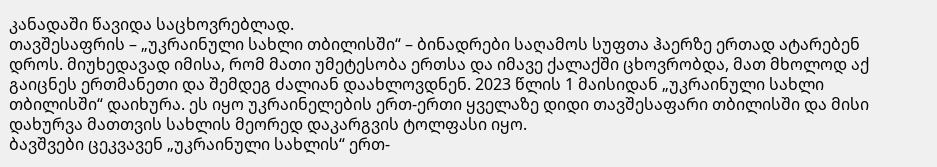კანადაში წავიდა საცხოვრებლად.
თავშესაფრის – „უკრაინული სახლი თბილისში“ – ბინადრები საღამოს სუფთა ჰაერზე ერთად ატარებენ დროს. მიუხედავად იმისა, რომ მათი უმეტესობა ერთსა და იმავე ქალაქში ცხოვრობდა, მათ მხოლოდ აქ გაიცნეს ერთმანეთი და შემდეგ ძალიან დაახლოვდნენ. 2023 წლის 1 მაისიდან „უკრაინული სახლი თბილისში“ დაიხურა. ეს იყო უკრაინელების ერთ-ერთი ყველაზე დიდი თავშესაფარი თბილისში და მისი დახურვა მათთვის სახლის მეორედ დაკარგვის ტოლფასი იყო.
ბავშვები ცეკვავენ „უკრაინული სახლის“ ერთ-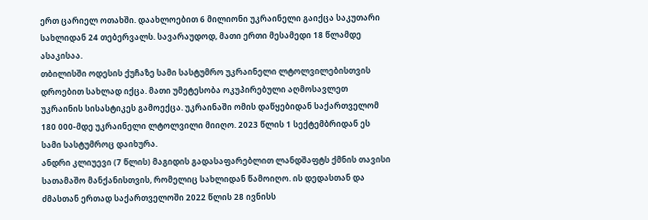ერთ ცარიელ ოთახში. დაახლოებით 6 მილიონი უკრაინელი გაიქცა საკუთარი სახლიდან 24 თებერვალს. სავარაუდოდ, მათი ერთი მესამედი 18 წლამდე ასაკისაა.
თბილისში ოდესის ქუჩაზე სამი სასტუმრო უკრაინელი ლტოლვილებისთვის დროებით სახლად იქცა. მათი უმეტესობა ოკუპირებული აღმოსავლეთ უკრაინის სისასტიკეს გამოექცა. უკრაინაში ომის დაწყებიდან საქართველომ 180 000-მდე უკრაინელი ლტოლვილი მიიღო. 2023 წლის 1 სექტემბრიდან ეს სამი სასტუმროც დაიხურა.
ანდრი კლიუევი (7 წლის) მაგიდის გადასაფარებლით ლანდშაფტს ქმნის თავისი სათამაშო მანქანისთვის, რომელიც სახლიდან წამოიღო. ის დედასთან და ძმასთან ერთად საქართველოში 2022 წლის 28 ივნისს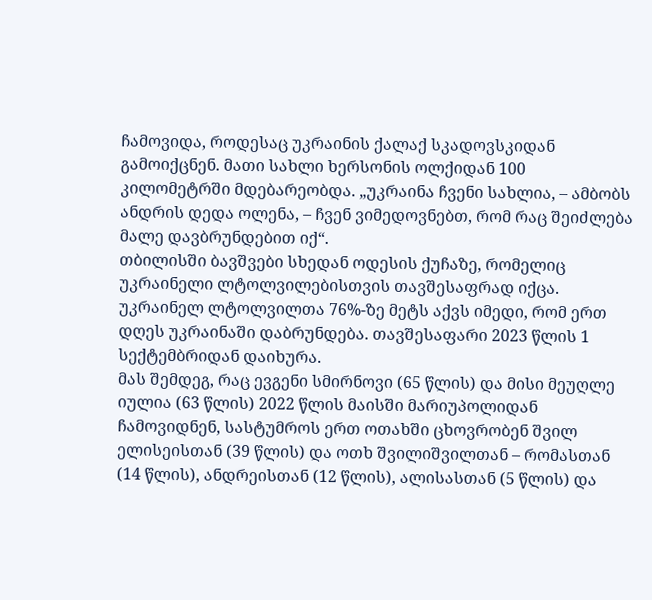ჩამოვიდა, როდესაც უკრაინის ქალაქ სკადოვსკიდან გამოიქცნენ. მათი სახლი ხერსონის ოლქიდან 100 კილომეტრში მდებარეობდა. „უკრაინა ჩვენი სახლია, – ამბობს ანდრის დედა ოლენა, – ჩვენ ვიმედოვნებთ, რომ რაც შეიძლება მალე დავბრუნდებით იქ“.
თბილისში ბავშვები სხედან ოდესის ქუჩაზე, რომელიც უკრაინელი ლტოლვილებისთვის თავშესაფრად იქცა. უკრაინელ ლტოლვილთა 76%-ზე მეტს აქვს იმედი, რომ ერთ დღეს უკრაინაში დაბრუნდება. თავშესაფარი 2023 წლის 1 სექტემბრიდან დაიხურა.
მას შემდეგ, რაც ევგენი სმირნოვი (65 წლის) და მისი მეუღლე იულია (63 წლის) 2022 წლის მაისში მარიუპოლიდან ჩამოვიდნენ, სასტუმროს ერთ ოთახში ცხოვრობენ შვილ ელისეისთან (39 წლის) და ოთხ შვილიშვილთან – რომასთან (14 წლის), ანდრეისთან (12 წლის), ალისასთან (5 წლის) და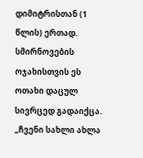დიმიტრისთან (1 წლის) ერთად. სმირნოვების ოჯახისთვის ეს ოთახი დაცულ სივრცედ გადაიქცა. „ჩვენი სახლი ახლა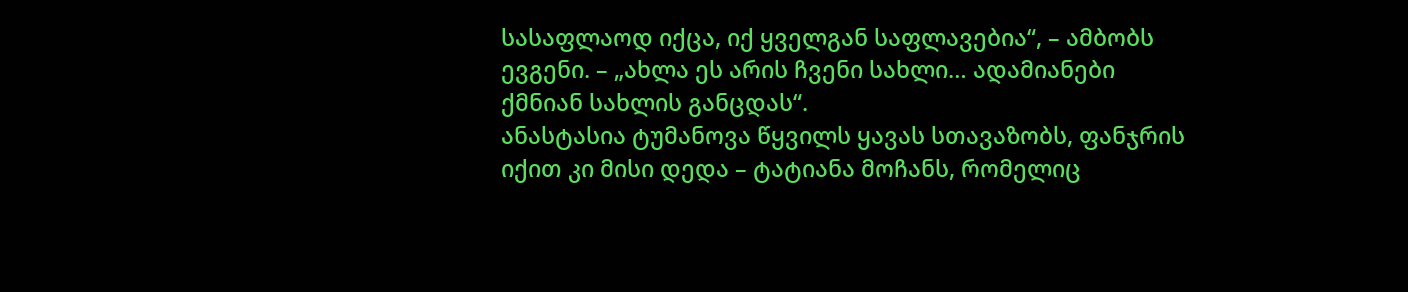სასაფლაოდ იქცა, იქ ყველგან საფლავებია“, – ამბობს ევგენი. – „ახლა ეს არის ჩვენი სახლი… ადამიანები ქმნიან სახლის განცდას“.
ანასტასია ტუმანოვა წყვილს ყავას სთავაზობს, ფანჯრის იქით კი მისი დედა – ტატიანა მოჩანს, რომელიც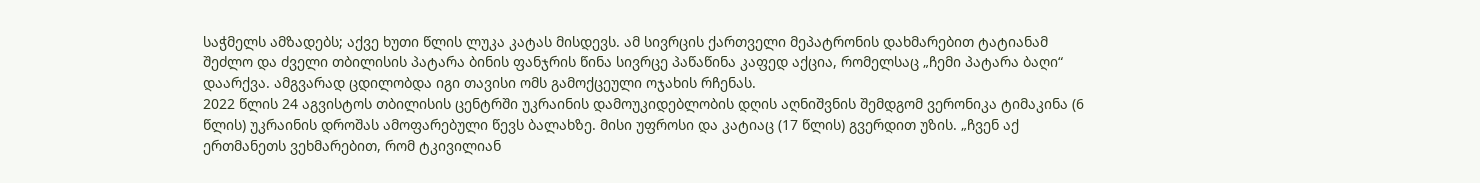საჭმელს ამზადებს; აქვე ხუთი წლის ლუკა კატას მისდევს. ამ სივრცის ქართველი მეპატრონის დახმარებით ტატიანამ შეძლო და ძველი თბილისის პატარა ბინის ფანჯრის წინა სივრცე პაწაწინა კაფედ აქცია, რომელსაც „ჩემი პატარა ბაღი“ დაარქვა. ამგვარად ცდილობდა იგი თავისი ომს გამოქცეული ოჯახის რჩენას.
2022 წლის 24 აგვისტოს თბილისის ცენტრში უკრაინის დამოუკიდებლობის დღის აღნიშვნის შემდგომ ვერონიკა ტიმაკინა (6 წლის) უკრაინის დროშას ამოფარებული წევს ბალახზე. მისი უფროსი და კატიაც (17 წლის) გვერდით უზის. „ჩვენ აქ ერთმანეთს ვეხმარებით, რომ ტკივილიან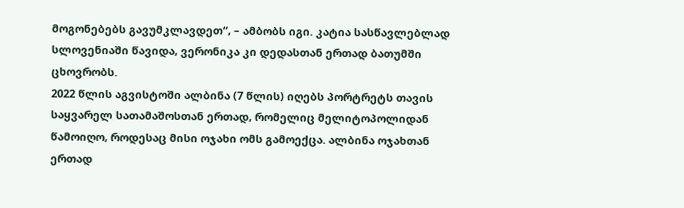მოგონებებს გავუმკლავდეთ“, – ამბობს იგი. კატია სასწავლებლად სლოვენიაში წავიდა, ვერონიკა კი დედასთან ერთად ბათუმში ცხოვრობს.
2022 წლის აგვისტოში ალბინა (7 წლის) იღებს პორტრეტს თავის საყვარელ სათამაშოსთან ერთად, რომელიც მელიტოპოლიდან წამოიღო, როდესაც მისი ოჯახი ომს გამოექცა. ალბინა ოჯახთან ერთად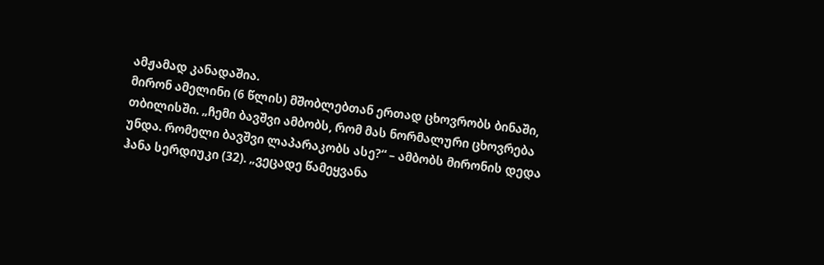ამჟამად კანადაშია.
მირონ ამელინი (6 წლის) მშობლებთან ერთად ცხოვრობს ბინაში, თბილისში. „ჩემი ბავშვი ამბობს, რომ მას ნორმალური ცხოვრება უნდა. რომელი ბავშვი ლაპარაკობს ასე?“ – ამბობს მირონის დედა ჰანა სერდიუკი (32). „ვეცადე წამეყვანა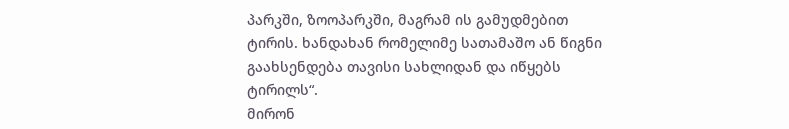პარკში, ზოოპარკში, მაგრამ ის გამუდმებით ტირის. ხანდახან რომელიმე სათამაშო ან წიგნი გაახსენდება თავისი სახლიდან და იწყებს ტირილს“.
მირონ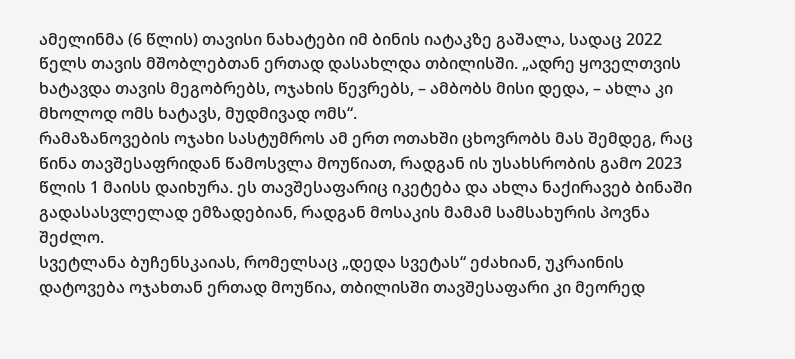ამელინმა (6 წლის) თავისი ნახატები იმ ბინის იატაკზე გაშალა, სადაც 2022 წელს თავის მშობლებთან ერთად დასახლდა თბილისში. „ადრე ყოველთვის ხატავდა თავის მეგობრებს, ოჯახის წევრებს, – ამბობს მისი დედა, – ახლა კი მხოლოდ ომს ხატავს, მუდმივად ომს“.
რამაზანოვების ოჯახი სასტუმროს ამ ერთ ოთახში ცხოვრობს მას შემდეგ, რაც წინა თავშესაფრიდან წამოსვლა მოუწიათ, რადგან ის უსახსრობის გამო 2023 წლის 1 მაისს დაიხურა. ეს თავშესაფარიც იკეტება და ახლა ნაქირავებ ბინაში გადასასვლელად ემზადებიან, რადგან მოსაკის მამამ სამსახურის პოვნა შეძლო.
სვეტლანა ბუჩენსკაიას, რომელსაც „დედა სვეტას“ ეძახიან, უკრაინის დატოვება ოჯახთან ერთად მოუწია, თბილისში თავშესაფარი კი მეორედ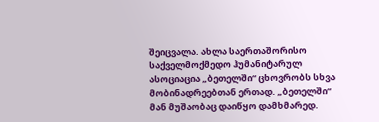შეიცვალა. ახლა საერთაშორისო საქველმოქმედო ჰუმანიტარულ ასოციაცია „ბეთელში“ ცხოვრობს სხვა მობინადრეებთან ერთად. „ბეთელში“ მან მუშაობაც დაიწყო დამხმარედ.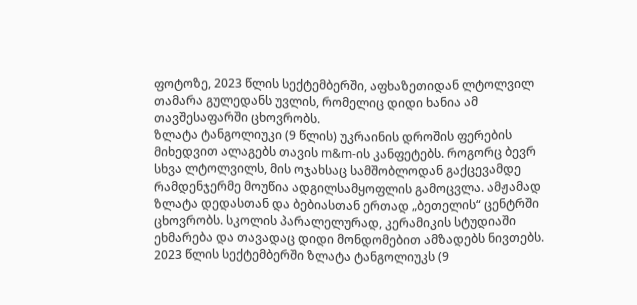ფოტოზე, 2023 წლის სექტემბერში, აფხაზეთიდან ლტოლვილ თამარა გულედანს უვლის, რომელიც დიდი ხანია ამ თავშესაფარში ცხოვრობს.
ზლატა ტანგოლიუკი (9 წლის) უკრაინის დროშის ფერების მიხედვით ალაგებს თავის m&m-ის კანფეტებს. როგორც ბევრ სხვა ლტოლვილს, მის ოჯახსაც სამშობლოდან გაქცევამდე რამდენჯერმე მოუწია ადგილსამყოფლის გამოცვლა. ამჟამად ზლატა დედასთან და ბებიასთან ერთად „ბეთელის“ ცენტრში ცხოვრობს. სკოლის პარალელურად, კერამიკის სტუდიაში ეხმარება და თავადაც დიდი მონდომებით ამზადებს ნივთებს.
2023 წლის სექტემბერში ზლატა ტანგოლიუკს (9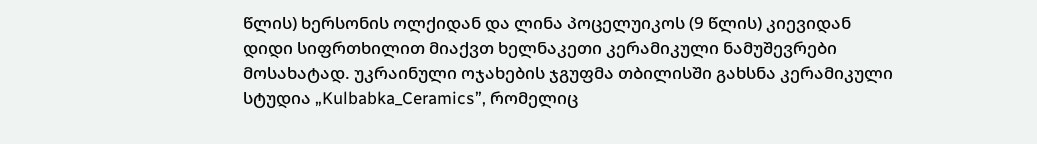წლის) ხერსონის ოლქიდან და ლინა პოცელუიკოს (9 წლის) კიევიდან დიდი სიფრთხილით მიაქვთ ხელნაკეთი კერამიკული ნამუშევრები მოსახატად. უკრაინული ოჯახების ჯგუფმა თბილისში გახსნა კერამიკული სტუდია „Kulbabka_Ceramics”, რომელიც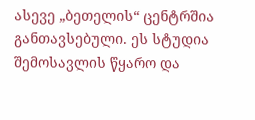ასევე „ბეთელის“ ცენტრშია განთავსებული. ეს სტუდია შემოსავლის წყარო და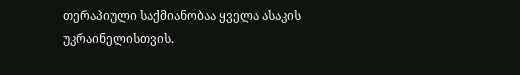თერაპიული საქმიანობაა ყველა ასაკის უკრაინელისთვის.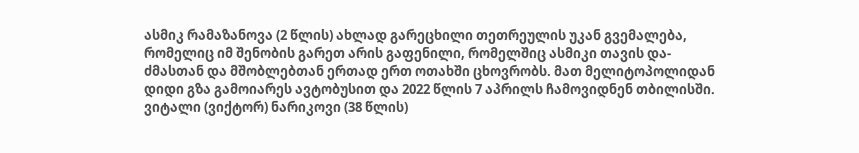ასმიკ რამაზანოვა (2 წლის) ახლად გარეცხილი თეთრეულის უკან გვემალება, რომელიც იმ შენობის გარეთ არის გაფენილი, რომელშიც ასმიკი თავის და-ძმასთან და მშობლებთან ერთად ერთ ოთახში ცხოვრობს. მათ მელიტოპოლიდან დიდი გზა გამოიარეს ავტობუსით და 2022 წლის 7 აპრილს ჩამოვიდნენ თბილისში.
ვიტალი (ვიქტორ) ნარიკოვი (38 წლის)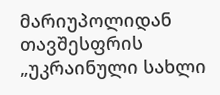მარიუპოლიდან თავშესფრის „უკრაინული სახლი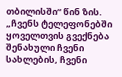თბილისში“ წინ ზის. „ჩვენს ტელეფონებში ყოველთვის გვექნება შენახული ჩვენი სახლების, ჩვენი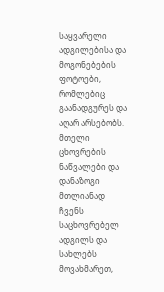საყვარელი ადგილებისა და მოგონებების ფოტოები, რომლებიც გაანადგურეს და აღარ არსებობს. მთელი ცხოვრების ნაწვალები და დანაზოგი მთლიანად ჩვენს საცხოვრებელ ადგილს და სახლებს მოვახმარეთ,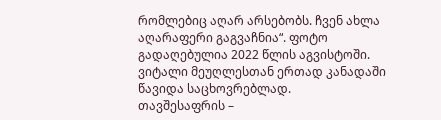რომლებიც აღარ არსებობს. ჩვენ ახლა აღარაფერი გაგვაჩნია“. ფოტო გადაღებულია 2022 წლის აგვისტოში. ვიტალი მეუღლესთან ერთად კანადაში წავიდა საცხოვრებლად.
თავშესაფრის –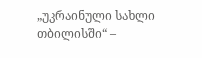„უკრაინული სახლი თბილისში“ –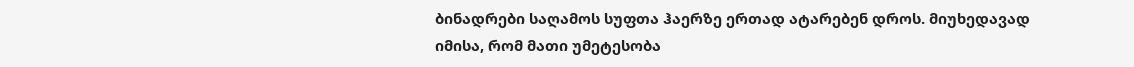ბინადრები საღამოს სუფთა ჰაერზე ერთად ატარებენ დროს. მიუხედავად იმისა, რომ მათი უმეტესობა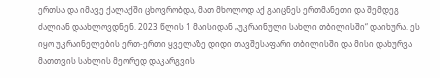ერთსა და იმავე ქალაქში ცხოვრობდა, მათ მხოლოდ აქ გაიცნეს ერთმანეთი და შემდეგ ძალიან დაახლოვდნენ. 2023 წლის 1 მაისიდან „უკრაინული სახლი თბილისში“ დაიხურა. ეს იყო უკრაინელების ერთ-ერთი ყველაზე დიდი თავშესაფარი თბილისში და მისი დახურვა მათთვის სახლის მეორედ დაკარგვის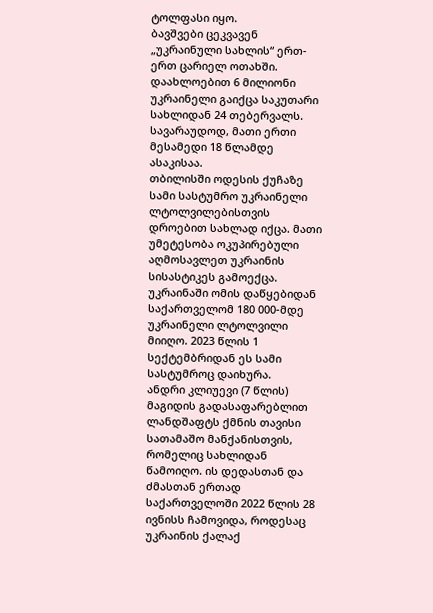ტოლფასი იყო.
ბავშვები ცეკვავენ „უკრაინული სახლის“ ერთ-ერთ ცარიელ ოთახში. დაახლოებით 6 მილიონი უკრაინელი გაიქცა საკუთარი სახლიდან 24 თებერვალს. სავარაუდოდ, მათი ერთი მესამედი 18 წლამდე ასაკისაა.
თბილისში ოდესის ქუჩაზე სამი სასტუმრო უკრაინელი ლტოლვილებისთვის დროებით სახლად იქცა. მათი უმეტესობა ოკუპირებული აღმოსავლეთ უკრაინის სისასტიკეს გამოექცა. უკრაინაში ომის დაწყებიდან საქართველომ 180 000-მდე უკრაინელი ლტოლვილი მიიღო. 2023 წლის 1 სექტემბრიდან ეს სამი სასტუმროც დაიხურა.
ანდრი კლიუევი (7 წლის) მაგიდის გადასაფარებლით ლანდშაფტს ქმნის თავისი სათამაშო მანქანისთვის, რომელიც სახლიდან წამოიღო. ის დედასთან და ძმასთან ერთად საქართველოში 2022 წლის 28 ივნისს ჩამოვიდა, როდესაც უკრაინის ქალაქ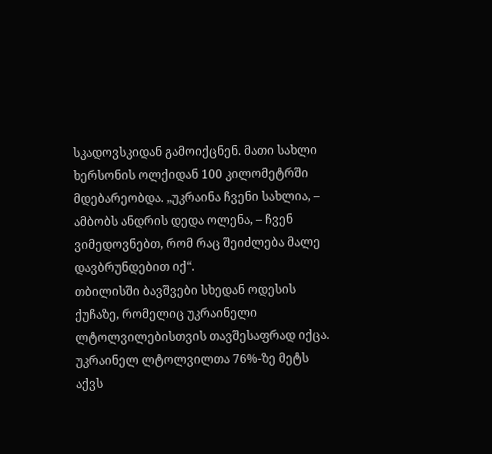სკადოვსკიდან გამოიქცნენ. მათი სახლი ხერსონის ოლქიდან 100 კილომეტრში მდებარეობდა. „უკრაინა ჩვენი სახლია, – ამბობს ანდრის დედა ოლენა, – ჩვენ ვიმედოვნებთ, რომ რაც შეიძლება მალე დავბრუნდებით იქ“.
თბილისში ბავშვები სხედან ოდესის ქუჩაზე, რომელიც უკრაინელი ლტოლვილებისთვის თავშესაფრად იქცა. უკრაინელ ლტოლვილთა 76%-ზე მეტს აქვს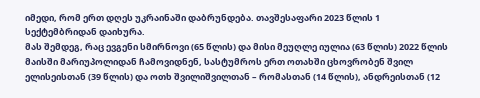იმედი, რომ ერთ დღეს უკრაინაში დაბრუნდება. თავშესაფარი 2023 წლის 1 სექტემბრიდან დაიხურა.
მას შემდეგ, რაც ევგენი სმირნოვი (65 წლის) და მისი მეუღლე იულია (63 წლის) 2022 წლის მაისში მარიუპოლიდან ჩამოვიდნენ, სასტუმროს ერთ ოთახში ცხოვრობენ შვილ ელისეისთან (39 წლის) და ოთხ შვილიშვილთან – რომასთან (14 წლის), ანდრეისთან (12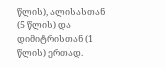წლის), ალისასთან (5 წლის) და დიმიტრისთან (1 წლის) ერთად.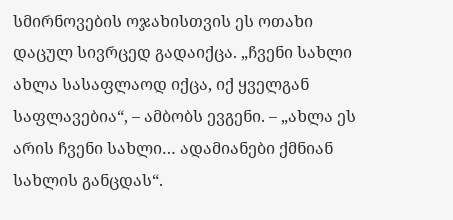სმირნოვების ოჯახისთვის ეს ოთახი დაცულ სივრცედ გადაიქცა. „ჩვენი სახლი ახლა სასაფლაოდ იქცა, იქ ყველგან საფლავებია“, – ამბობს ევგენი. – „ახლა ეს არის ჩვენი სახლი… ადამიანები ქმნიან სახლის განცდას“.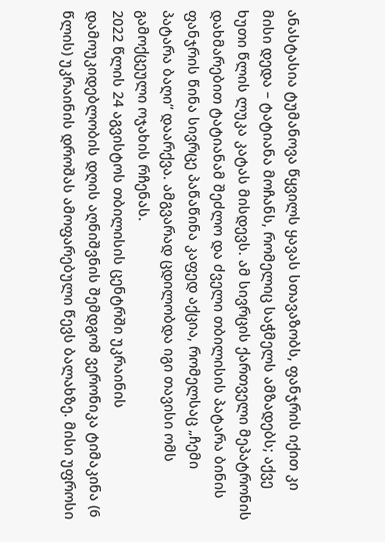ანასტასია ტუმანოვა წყვილს ყავას სთავაზობს, ფანჯრის იქით კი მისი დედა – ტატიანა მოჩანს, რომელიც საჭმელს ამზადებს; აქვე ხუთი წლის ლუკა კატას მისდევს. ამ სივრცის ქართველი მეპატრონის დახმარებით ტატიანამ შეძლო და ძველი თბილისის პატარა ბინის ფანჯრის წინა სივრცე პაწაწინა კაფედ აქცია, რომელსაც „ჩემი პატარა ბაღი“ დაარქვა. ამგვარად ცდილობდა იგი თავისი ომს გამოქცეული ოჯახის რჩენას.
2022 წლის 24 აგვისტოს თბილისის ცენტრში უკრაინის დამოუკიდებლობის დღის აღნიშვნის შემდგომ ვერონიკა ტიმაკინა (6 წლის) უკრაინის დროშას ამოფარებული წევს ბალახზე. მისი უფროსი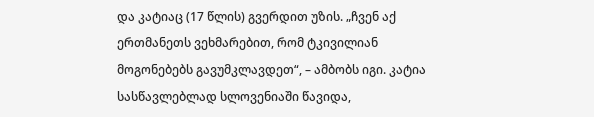და კატიაც (17 წლის) გვერდით უზის. „ჩვენ აქ ერთმანეთს ვეხმარებით, რომ ტკივილიან მოგონებებს გავუმკლავდეთ“, – ამბობს იგი. კატია სასწავლებლად სლოვენიაში წავიდა,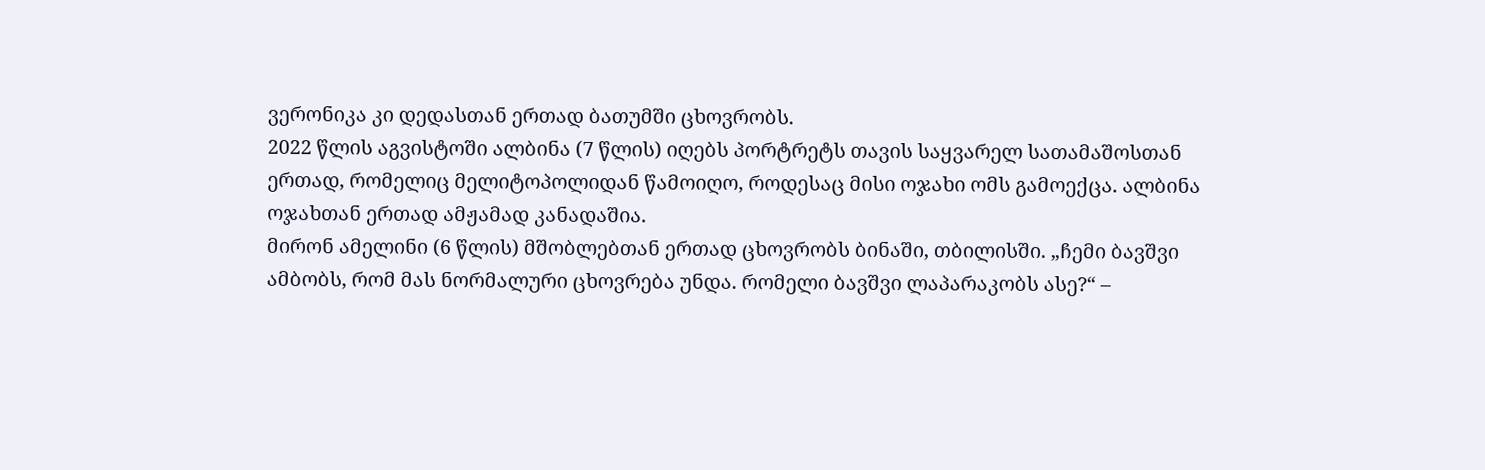ვერონიკა კი დედასთან ერთად ბათუმში ცხოვრობს.
2022 წლის აგვისტოში ალბინა (7 წლის) იღებს პორტრეტს თავის საყვარელ სათამაშოსთან ერთად, რომელიც მელიტოპოლიდან წამოიღო, როდესაც მისი ოჯახი ომს გამოექცა. ალბინა ოჯახთან ერთად ამჟამად კანადაშია.
მირონ ამელინი (6 წლის) მშობლებთან ერთად ცხოვრობს ბინაში, თბილისში. „ჩემი ბავშვი ამბობს, რომ მას ნორმალური ცხოვრება უნდა. რომელი ბავშვი ლაპარაკობს ასე?“ –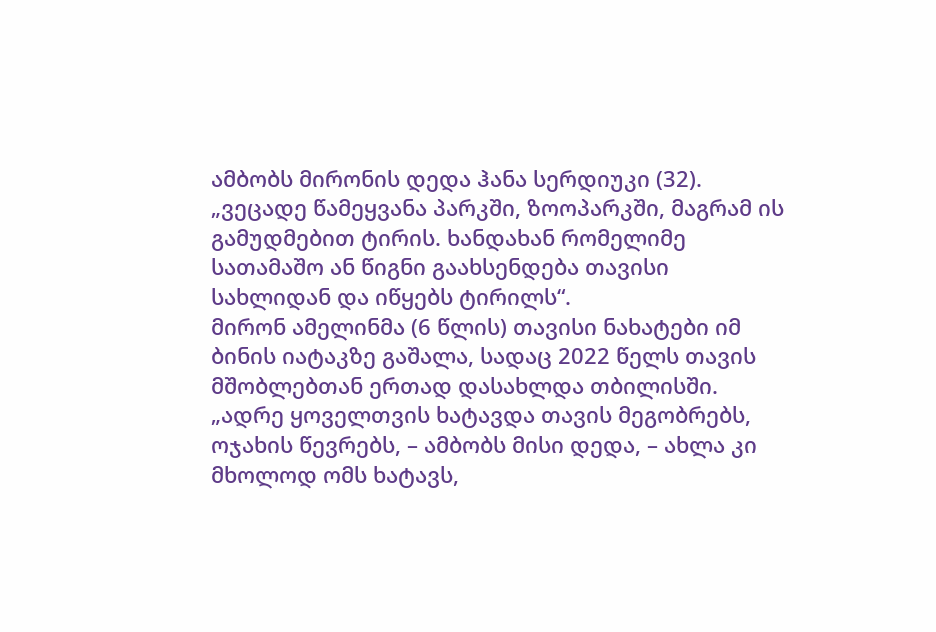ამბობს მირონის დედა ჰანა სერდიუკი (32). „ვეცადე წამეყვანა პარკში, ზოოპარკში, მაგრამ ის გამუდმებით ტირის. ხანდახან რომელიმე სათამაშო ან წიგნი გაახსენდება თავისი სახლიდან და იწყებს ტირილს“.
მირონ ამელინმა (6 წლის) თავისი ნახატები იმ ბინის იატაკზე გაშალა, სადაც 2022 წელს თავის მშობლებთან ერთად დასახლდა თბილისში. „ადრე ყოველთვის ხატავდა თავის მეგობრებს, ოჯახის წევრებს, – ამბობს მისი დედა, – ახლა კი მხოლოდ ომს ხატავს,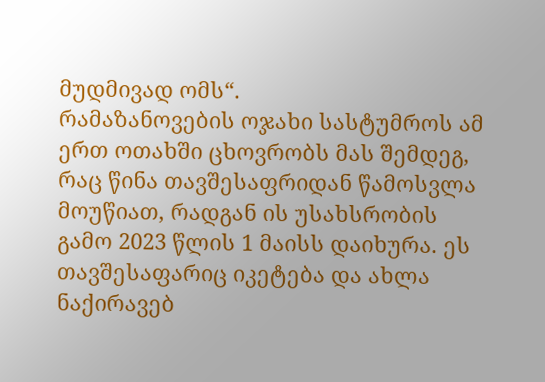მუდმივად ომს“.
რამაზანოვების ოჯახი სასტუმროს ამ ერთ ოთახში ცხოვრობს მას შემდეგ, რაც წინა თავშესაფრიდან წამოსვლა მოუწიათ, რადგან ის უსახსრობის გამო 2023 წლის 1 მაისს დაიხურა. ეს თავშესაფარიც იკეტება და ახლა ნაქირავებ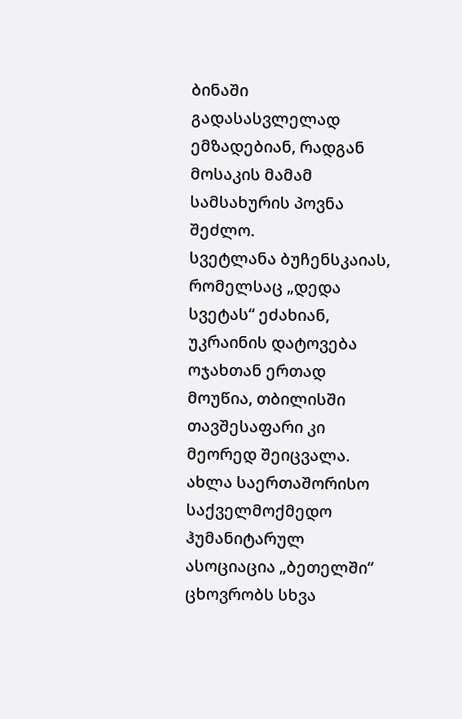ბინაში გადასასვლელად ემზადებიან, რადგან მოსაკის მამამ სამსახურის პოვნა შეძლო.
სვეტლანა ბუჩენსკაიას, რომელსაც „დედა სვეტას“ ეძახიან, უკრაინის დატოვება ოჯახთან ერთად მოუწია, თბილისში თავშესაფარი კი მეორედ შეიცვალა. ახლა საერთაშორისო საქველმოქმედო ჰუმანიტარულ ასოციაცია „ბეთელში“ ცხოვრობს სხვა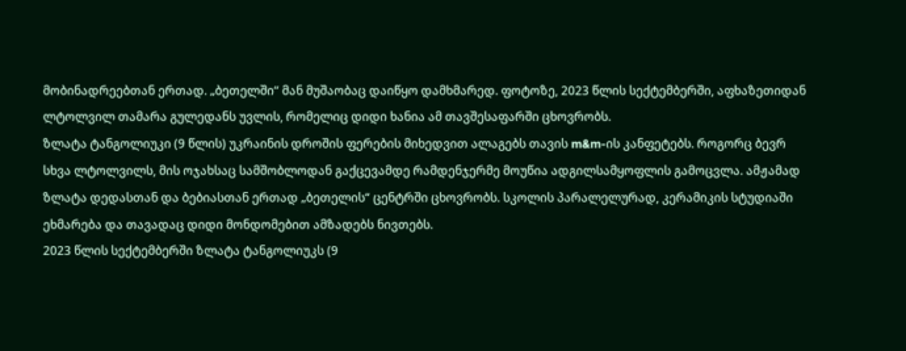მობინადრეებთან ერთად. „ბეთელში“ მან მუშაობაც დაიწყო დამხმარედ. ფოტოზე, 2023 წლის სექტემბერში, აფხაზეთიდან ლტოლვილ თამარა გულედანს უვლის, რომელიც დიდი ხანია ამ თავშესაფარში ცხოვრობს.
ზლატა ტანგოლიუკი (9 წლის) უკრაინის დროშის ფერების მიხედვით ალაგებს თავის m&m-ის კანფეტებს. როგორც ბევრ სხვა ლტოლვილს, მის ოჯახსაც სამშობლოდან გაქცევამდე რამდენჯერმე მოუწია ადგილსამყოფლის გამოცვლა. ამჟამად ზლატა დედასთან და ბებიასთან ერთად „ბეთელის“ ცენტრში ცხოვრობს. სკოლის პარალელურად, კერამიკის სტუდიაში ეხმარება და თავადაც დიდი მონდომებით ამზადებს ნივთებს.
2023 წლის სექტემბერში ზლატა ტანგოლიუკს (9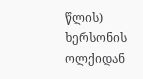წლის) ხერსონის ოლქიდან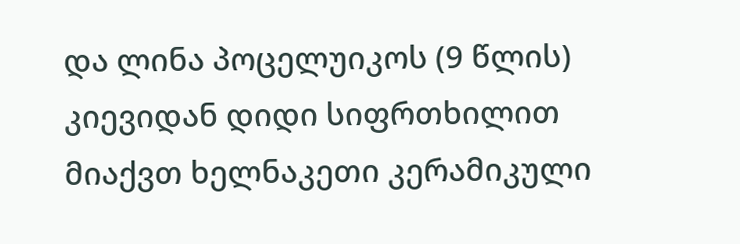და ლინა პოცელუიკოს (9 წლის) კიევიდან დიდი სიფრთხილით მიაქვთ ხელნაკეთი კერამიკული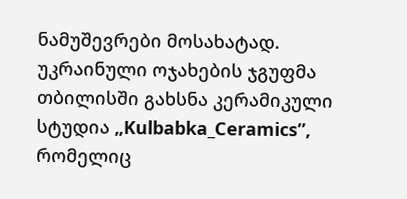ნამუშევრები მოსახატად. უკრაინული ოჯახების ჯგუფმა თბილისში გახსნა კერამიკული სტუდია „Kulbabka_Ceramics”, რომელიც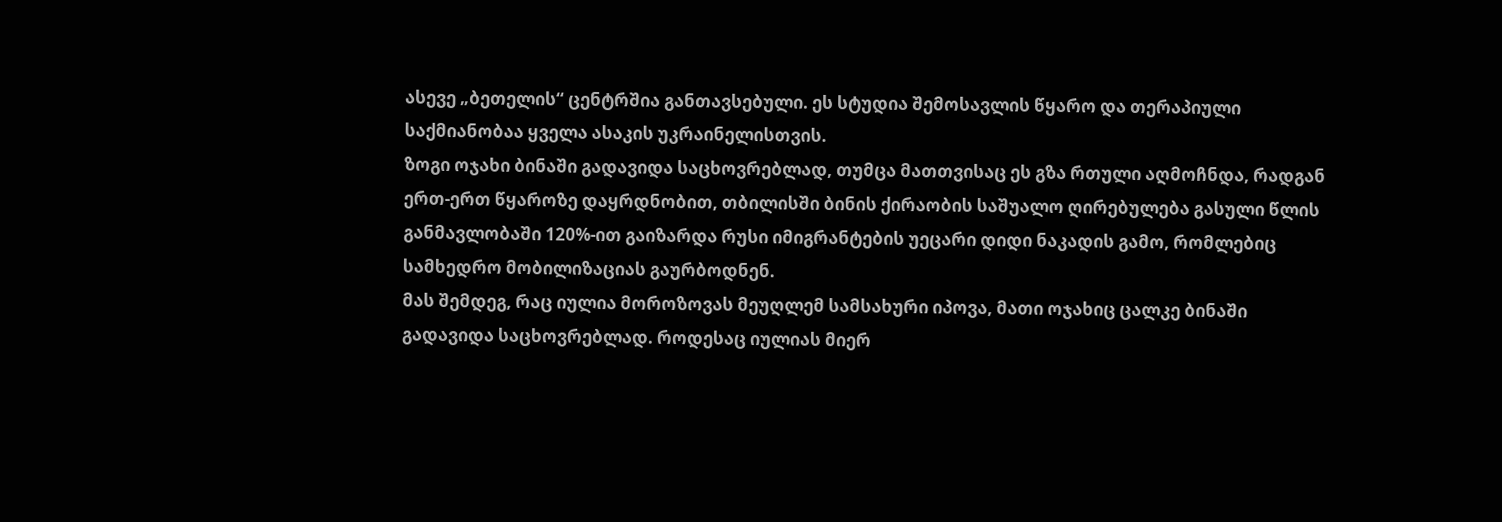ასევე „ბეთელის“ ცენტრშია განთავსებული. ეს სტუდია შემოსავლის წყარო და თერაპიული საქმიანობაა ყველა ასაკის უკრაინელისთვის.
ზოგი ოჯახი ბინაში გადავიდა საცხოვრებლად, თუმცა მათთვისაც ეს გზა რთული აღმოჩნდა, რადგან ერთ-ერთ წყაროზე დაყრდნობით, თბილისში ბინის ქირაობის საშუალო ღირებულება გასული წლის განმავლობაში 120%-ით გაიზარდა რუსი იმიგრანტების უეცარი დიდი ნაკადის გამო, რომლებიც სამხედრო მობილიზაციას გაურბოდნენ.
მას შემდეგ, რაც იულია მოროზოვას მეუღლემ სამსახური იპოვა, მათი ოჯახიც ცალკე ბინაში გადავიდა საცხოვრებლად. როდესაც იულიას მიერ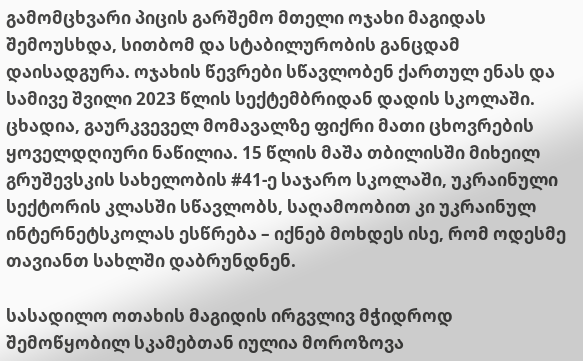გამომცხვარი პიცის გარშემო მთელი ოჯახი მაგიდას შემოუსხდა, სითბომ და სტაბილურობის განცდამ დაისადგურა. ოჯახის წევრები სწავლობენ ქართულ ენას და სამივე შვილი 2023 წლის სექტემბრიდან დადის სკოლაში. ცხადია, გაურკვეველ მომავალზე ფიქრი მათი ცხოვრების ყოველდღიური ნაწილია. 15 წლის მაშა თბილისში მიხეილ გრუშევსკის სახელობის #41-ე საჯარო სკოლაში, უკრაინული სექტორის კლასში სწავლობს, საღამოობით კი უკრაინულ ინტერნეტსკოლას ესწრება – იქნებ მოხდეს ისე, რომ ოდესმე თავიანთ სახლში დაბრუნდნენ.

სასადილო ოთახის მაგიდის ირგვლივ მჭიდროდ შემოწყობილ სკამებთან იულია მოროზოვა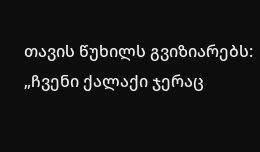თავის წუხილს გვიზიარებს: „ჩვენი ქალაქი ჯერაც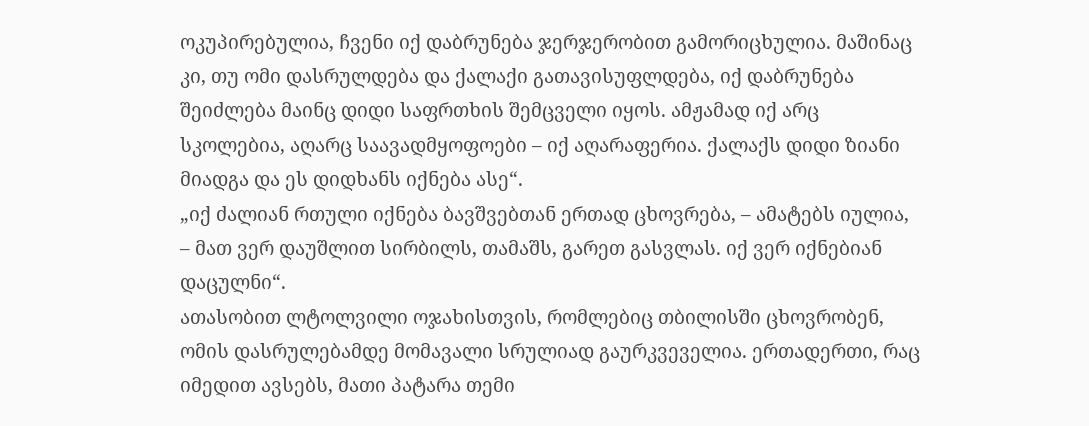ოკუპირებულია, ჩვენი იქ დაბრუნება ჯერჯერობით გამორიცხულია. მაშინაც კი, თუ ომი დასრულდება და ქალაქი გათავისუფლდება, იქ დაბრუნება შეიძლება მაინც დიდი საფრთხის შემცველი იყოს. ამჟამად იქ არც სკოლებია, აღარც საავადმყოფოები – იქ აღარაფერია. ქალაქს დიდი ზიანი მიადგა და ეს დიდხანს იქნება ასე“.
„იქ ძალიან რთული იქნება ბავშვებთან ერთად ცხოვრება, – ამატებს იულია, – მათ ვერ დაუშლით სირბილს, თამაშს, გარეთ გასვლას. იქ ვერ იქნებიან დაცულნი“.
ათასობით ლტოლვილი ოჯახისთვის, რომლებიც თბილისში ცხოვრობენ, ომის დასრულებამდე მომავალი სრულიად გაურკვეველია. ერთადერთი, რაც იმედით ავსებს, მათი პატარა თემი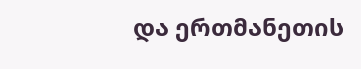და ერთმანეთის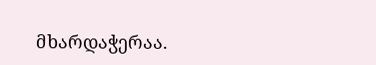მხარდაჭერაა.